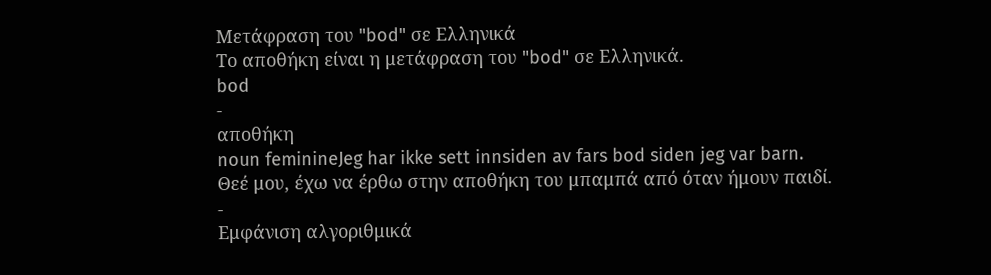Μετάφραση του "bod" σε Ελληνικά
Το αποθήκη είναι η μετάφραση του "bod" σε Ελληνικά.
bod
-
αποθήκη
noun feminineJeg har ikke sett innsiden av fars bod siden jeg var barn.
Θεέ μου, έχω να έρθω στην αποθήκη του μπαμπά από όταν ήμουν παιδί.
-
Εμφάνιση αλγοριθμικά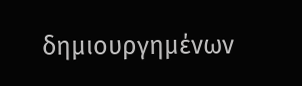δημιουργημένων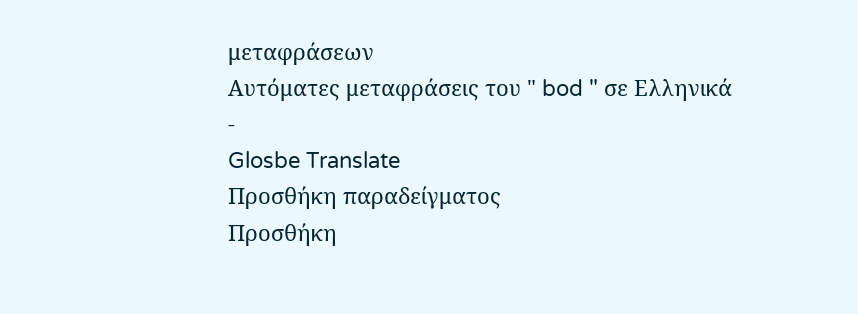μεταφράσεων
Αυτόματες μεταφράσεις του " bod " σε Ελληνικά
-
Glosbe Translate
Προσθήκη παραδείγματος
Προσθήκη